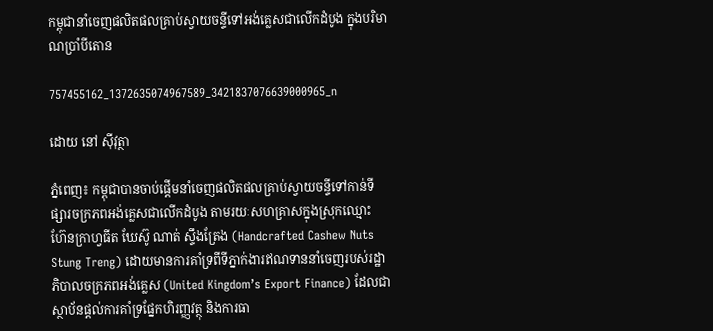កម្ពុជានាំចេញផលិតផលគ្រាប់ស្វាយចន្ទីទៅអង់គ្លេសជាលើកដំបូង ក្នុងបរិមាណប្រាំបីតោន

757455162_1372635074967589_3421837076639000965_n

ដោយ នៅ ស៊ីវុត្ថា

ភ្នំពេញ៖ កម្ពុជាបានចាប់ផ្តើមនាំចេញផលិតផលគ្រាប់ស្វាយចន្ទីទៅកាន់ទីផ្សារចក្រភពអង់គ្លេសជាលើកដំបូង តាមរយៈសហគ្រាសក្នុងស្រុកឈ្មោះ ហ៊ែនក្រាហ្វធីត ឃែស៊ូ ណាត់ ស្ទឹងត្រែង (Handcrafted Cashew Nuts Stung Treng) ដោយមានការគាំទ្រពីទីភ្នាក់ងារឥណទាននាំចេញរបស់រដ្ឋាភិបាលចក្រភពអង់គ្លេស (United Kingdom’s Export Finance) ដែលជាស្ថាប័នផ្តល់ការគាំទ្រផ្នែកហិរញ្ញវត្ថុ និងការធា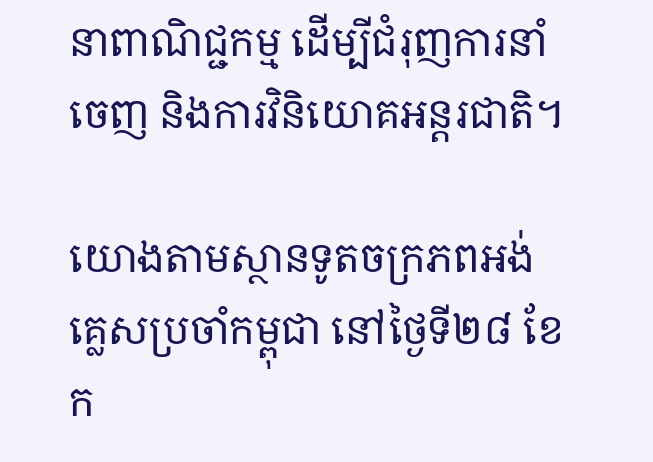នាពាណិជ្ជកម្ម ដើម្បីជំរុញការនាំចេញ និងការវិនិយោគអន្តរជាតិ។

យោងតាមស្ថានទូតចក្រភពអង់គ្លេសប្រចាំកម្ពុជា នៅថ្ងៃទី២៨ ខែក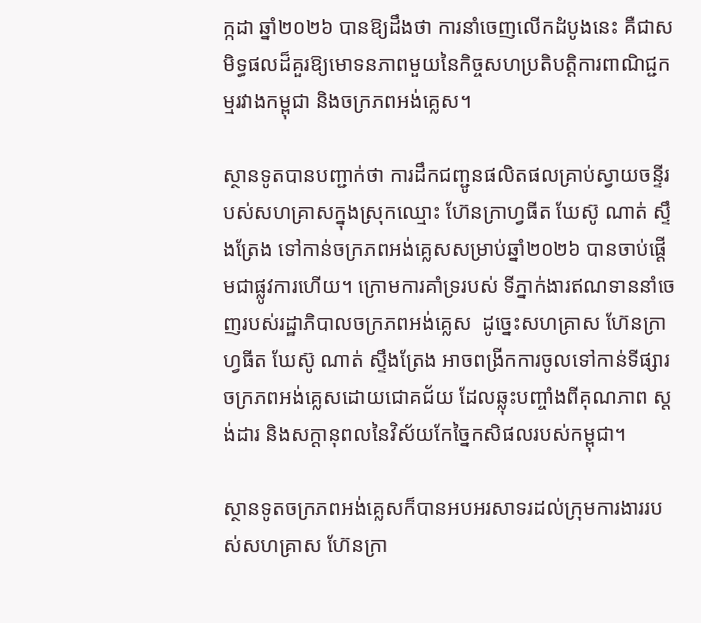ក្កដា ឆ្នាំ២០២៦ បានឱ្យដឹងថា ការនាំចេញលើកដំបូងនេះ គឺជាសមិទ្ធផលដ៏គួរឱ្យមោទនភាពមួយនៃកិច្ចសហប្រតិបត្តិការពាណិជ្ជកម្មរវាងកម្ពុជា និងចក្រភពអង់គ្លេស។

ស្ថានទូតបានបញ្ជាក់ថា ការដឹកជញ្ជូនផលិតផលគ្រាប់ស្វាយចន្ទីរបស់សហគ្រាសក្នុងស្រុកឈ្មោះ ហ៊ែនក្រាហ្វធីត ឃែស៊ូ ណាត់ ស្ទឹងត្រែង ទៅកាន់ចក្រភពអង់គ្លេសសម្រាប់ឆ្នាំ២០២៦ បានចាប់ផ្តើមជាផ្លូវការហើយ។ ក្រោមការគាំទ្ររបស់ ទីភ្នាក់ងារឥណទាននាំចេញរបស់រដ្ឋាភិបាលចក្រភពអង់គ្លេស  ដូច្នេះសហគ្រាស ហ៊ែនក្រាហ្វធីត ឃែស៊ូ ណាត់ ស្ទឹងត្រែង អាចពង្រីកការចូលទៅកាន់ទីផ្សារចក្រភពអង់គ្លេសដោយជោគជ័យ ដែលឆ្លុះបញ្ចាំងពីគុណភាព ស្តង់ដារ និងសក្ដានុពលនៃវិស័យកែច្នៃកសិផលរបស់កម្ពុជា។

ស្ថានទូតចក្រភពអង់គ្លេសក៏បានអបអរសាទរដល់ក្រុមការងាររបស់សហគ្រាស ហ៊ែនក្រា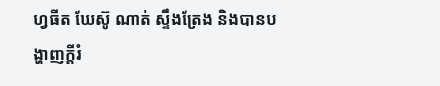ហ្វធីត ឃែស៊ូ ណាត់ ស្ទឹងត្រែង និងបានបង្ហាញក្តីរំ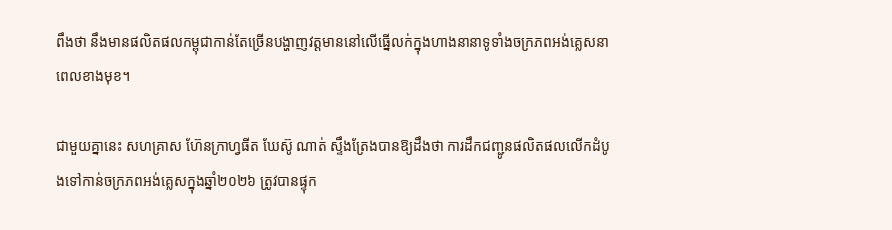ពឹងថា នឹងមានផលិតផលកម្ពុជាកាន់តែច្រើនបង្ហាញវត្តមាននៅលើធ្នើលក់ក្នុងហាងនានាទូទាំងចក្រភពអង់គ្លេសនាពេលខាងមុខ។

ជាមួយគ្នានេះ សហគ្រាស ហ៊ែនក្រាហ្វធីត ឃែស៊ូ ណាត់ ស្ទឹងត្រែងបានឱ្យដឹងថា ការដឹកជញ្ជូនផលិតផលលើកដំបូងទៅកាន់ចក្រភពអង់គ្លេសក្នុងឆ្នាំ២០២៦ ត្រូវបានផ្ទុក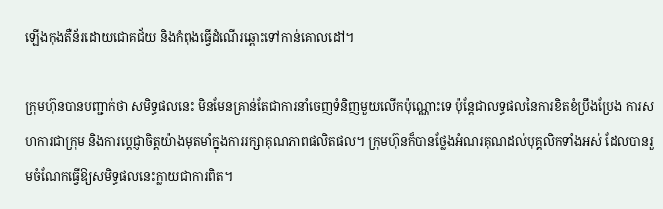ឡើងកុងតឺន័រដោយជោគជ័យ និងកំពុងធ្វើដំណើរឆ្ពោះទៅកាន់គោលដៅ។

ក្រុមហ៊ុនបានបញ្ជាក់ថា សមិទ្ធផលនេះ មិនមែនគ្រាន់តែជាការនាំចេញទំនិញមួយលើកប៉ុណ្ណោះទេ ប៉ុន្តែជាលទ្ធផលនៃការខិតខំប្រឹងប្រែង ការសហការជាក្រុម និងការប្តេជ្ញាចិត្តយ៉ាងមុតមាំក្នុងការរក្សាគុណភាពផលិតផល។ ក្រុមហ៊ុនក៏បានថ្លែងអំណរគុណដល់បុគ្គលិកទាំងអស់ ដែលបានរួមចំណែកធ្វើឱ្យសមិទ្ធផលនេះក្លាយជាការពិត។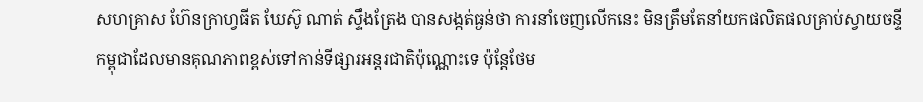សហគ្រាស ហ៊ែនក្រាហ្វធីត ឃែស៊ូ ណាត់ ស្ទឹងត្រែង បានសង្កត់ធ្ងន់ថា ការនាំចេញលើកនេះ មិនត្រឹមតែនាំយកផលិតផលគ្រាប់ស្វាយចន្ទីកម្ពុជាដែលមានគុណភាពខ្ពស់ទៅកាន់ទីផ្សារអន្តរជាតិប៉ុណ្ណោះទេ ប៉ុន្តែថែម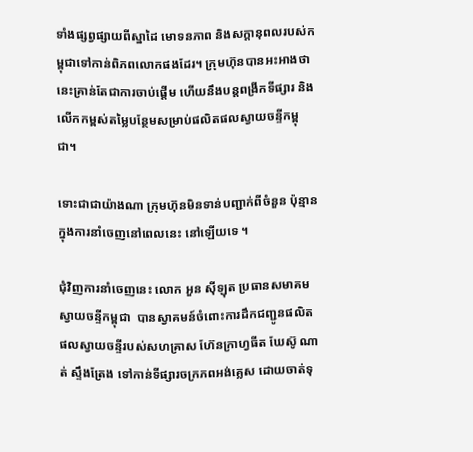ទាំងផ្សព្វផ្សាយពីស្នាដៃ មោទនភាព និងសក្ដានុពលរបស់កម្ពុជាទៅកាន់ពិភពលោកផងដែរ។ ក្រុមហ៊ុនបានអះអាងថា នេះគ្រាន់តែជាការចាប់ផ្តើម ហើយនឹងបន្តពង្រីកទីផ្សារ និងលើកកម្ពស់តម្លៃបន្ថែមសម្រាប់ផលិតផលស្វាយចន្ទីកម្ពុជា។

ទោះជាជាយ៉ាងណា ក្រុមហ៊ុនមិនទាន់បញ្ជាក់ពីចំនួន ប៉ុន្មានក្នុងការនាំចេញនៅពេលនេះ នៅឡើយទេ ។

ជុំវិញការនាំចេញនេះ លោក អួន ស៊ីឡុត ប្រធានសមាគមស្វាយចន្ទីកម្ពុជា  បានស្វាគមន៍ចំពោះការដឹកជញ្ជូនផលិតផលស្វាយចន្ទីរបស់សហគ្រាស ហ៊ែនក្រាហ្វធីត ឃែស៊ូ ណាត់ ស្ទឹងត្រែង ទៅកាន់ទីផ្សារចក្រភពអង់គ្លេស ដោយចាត់ទុ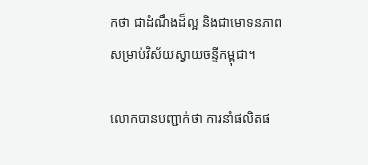កថា ជាដំណឹងដ៏ល្អ និងជាមោទនភាពសម្រាប់វិស័យស្វាយចន្ទីកម្ពុជា។

លោកបានបញ្ជាក់ថា ការនាំផលិតផ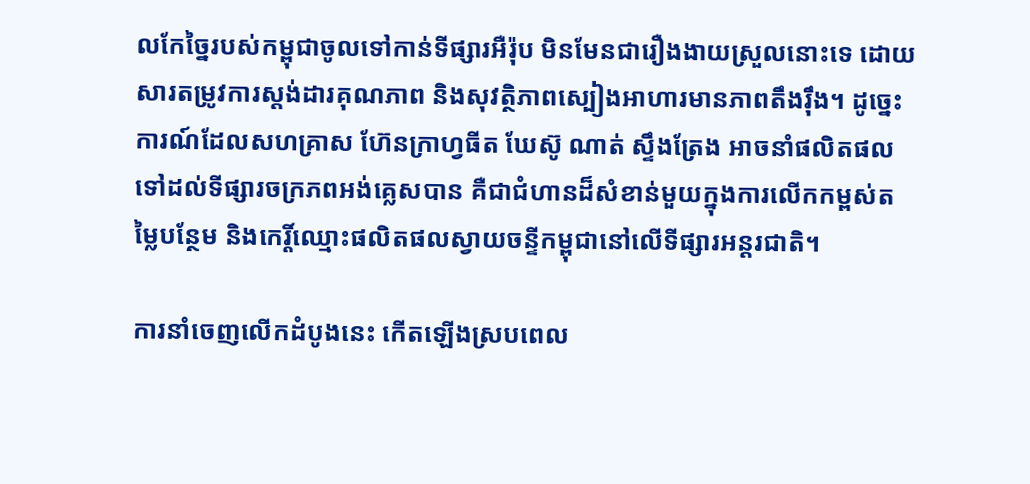លកែច្នៃរបស់កម្ពុជាចូលទៅកាន់ទីផ្សារអឺរ៉ុប មិនមែនជារឿងងាយស្រួលនោះទេ ដោយសារតម្រូវការស្តង់ដារគុណភាព និងសុវត្ថិភាពស្បៀងអាហារមានភាពតឹងរ៉ឹង។ ដូច្នេះ ការណ៍ដែលសហគ្រាស ហ៊ែនក្រាហ្វធីត ឃែស៊ូ ណាត់ ស្ទឹងត្រែង អាចនាំផលិតផលទៅដល់ទីផ្សារចក្រភពអង់គ្លេសបាន គឺជាជំហានដ៏សំខាន់មួយក្នុងការលើកកម្ពស់តម្លៃបន្ថែម និងកេរ្តិ៍ឈ្មោះផលិតផលស្វាយចន្ទីកម្ពុជានៅលើទីផ្សារអន្តរជាតិ។

ការនាំចេញលើកដំបូងនេះ កើតឡើងស្របពេល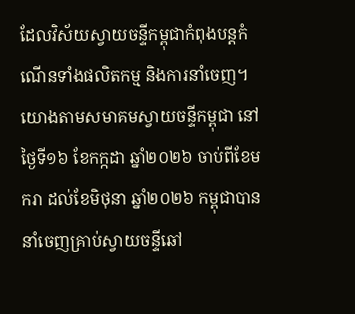ដែលវិស័យស្វាយចន្ទីកម្ពុជាកំពុងបន្តកំណើនទាំងផលិតកម្ម និងការនាំចេញ។ យោងតាមសមាគមស្វាយចន្ទីកម្ពុជា នៅថ្ងៃទី១៦ ខែកក្កដា ឆ្នាំ២០២៦ ចាប់ពីខែមករា ដល់ខែមិថុនា ឆ្នាំ២០២៦ កម្ពុជាបាននាំចេញគ្រាប់ស្វាយចន្ទីឆៅ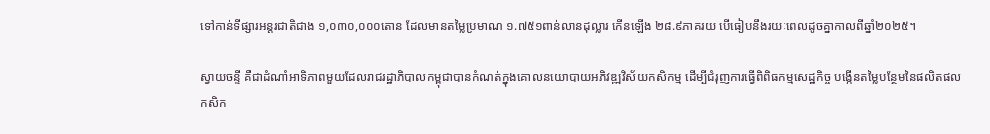ទៅកាន់ទីផ្សារអន្តរជាតិជាង ១,០៣០,០០០តោន ដែលមានតម្លៃប្រមាណ ១.៧៥១ពាន់លានដុល្លារ កើនឡើង ២៨.៩ភាគរយ បើធៀបនឹងរយៈពេលដូចគ្នាកាលពីឆ្នាំ២០២៥។

ស្វាយចន្ទី គឺជាដំណាំអាទិភាពមួយដែលរាជរដ្ឋាភិបាលកម្ពុជាបានកំណត់ក្នុងគោលនយោបាយអភិវឌ្ឍវិស័យកសិកម្ម ដើម្បីជំរុញការធ្វើពិពិធកម្មសេដ្ឋកិច្ច បង្កើនតម្លៃបន្ថែមនៃផលិតផលកសិក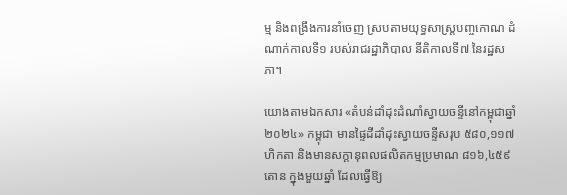ម្ម និងពង្រឹងការនាំចេញ ស្របតាមយុទ្ធសាស្ត្របញ្ចកោណ ដំណាក់កាលទី១ របស់រាជរដ្ឋាភិបាល នីតិកាលទី៧ នៃរដ្ឋសភា។

យោងតាមឯកសារ «តំបន់ដាំដុះដំណាំស្វាយចន្ទីនៅកម្ពុជាឆ្នាំ២០២៤» កម្ពុជា មានផ្ទៃដីដាំដុះស្វាយចន្ទីសរុប ៥៨០,១១៧ហិកតា និងមានសក្ដានុពលផលិតកម្មប្រមាណ ៨១៦,៤៥៩តោន ក្នុងមួយឆ្នាំ ដែលធ្វើឱ្យ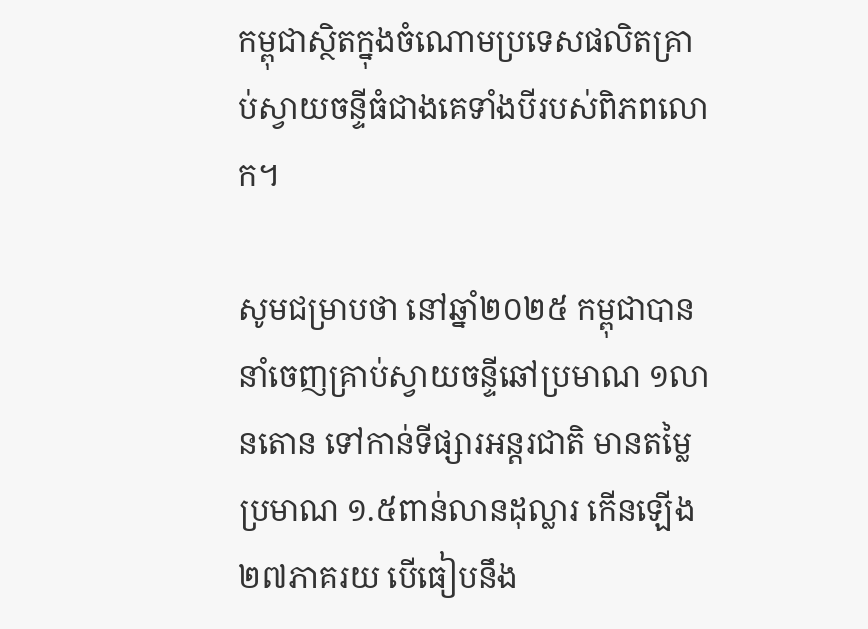កម្ពុជាស្ថិតក្នុងចំណោមប្រទេសផលិតគ្រាប់ស្វាយចន្ទីធំជាងគេទាំងបីរបស់ពិភពលោក។

សូមជម្រាបថា នៅឆ្នាំ២០២៥ កម្ពុជាបាននាំចេញគ្រាប់ស្វាយចន្ទីឆៅប្រមាណ ១លានតោន ទៅកាន់ទីផ្សារអន្តរជាតិ មានតម្លៃប្រមាណ ១.៥ពាន់លានដុល្លារ កើនឡើង ២៧ភាគរយ បើធៀបនឹង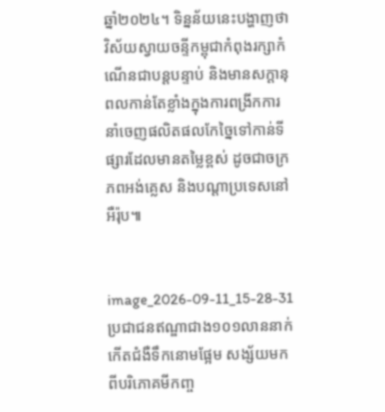ឆ្នាំ២០២៤។ ទិន្នន័យនេះបង្ហាញថា វិស័យស្វាយចន្ទីកម្ពុជាកំពុងរក្សាកំណើនជាបន្តបន្ទាប់ និងមានសក្ដានុពលកាន់តែខ្លាំងក្នុងការពង្រីកការនាំចេញផលិតផលកែច្នៃទៅកាន់ទីផ្សារដែលមានតម្លៃខ្ពស់ ដូចជាចក្រភពអង់គ្លេស និងបណ្តាប្រទេសនៅអឺរ៉ុប៕


image_2026-09-11_15-28-31
ប្រជាជនឥណ្ឌាជាង១០១លាននាក់ កើតជំងឺទឹកនោមផ្អែម សង្ស័យមកពីបរិភោគមីកញ្ច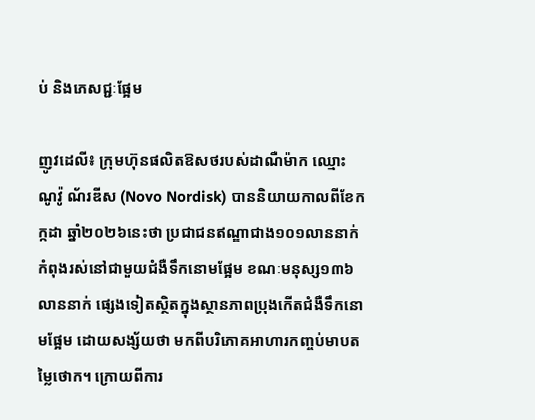ប់ និងភេសជ្ជៈផ្អែម

ញូវដេលី៖ ក្រុមហ៊ុនផលិតឱសថរបស់ដាណឺម៉ាក ឈ្មោះ ណូវ៉ូ ណ័រឌីស (Novo Nordisk) បាននិយាយកាលពីខែកក្កដា ឆ្នាំ២០២៦នេះថា ប្រជាជនឥណ្ឌាជាង១០១លាននាក់ កំពុងរស់នៅជាមួយជំងឺទឹកនោមផ្អែម ខណៈមនុស្ស១៣៦លាននាក់ ផ្សេងទៀតស្ថិតក្នុងស្ថានភាពប្រុងកើតជំងឺទឹកនោមផ្អែម ដោយសង្ស័យថា មកពីបរិភោគអាហារកញ្ចប់មាបតម្លៃថោក។ ក្រោយពីការ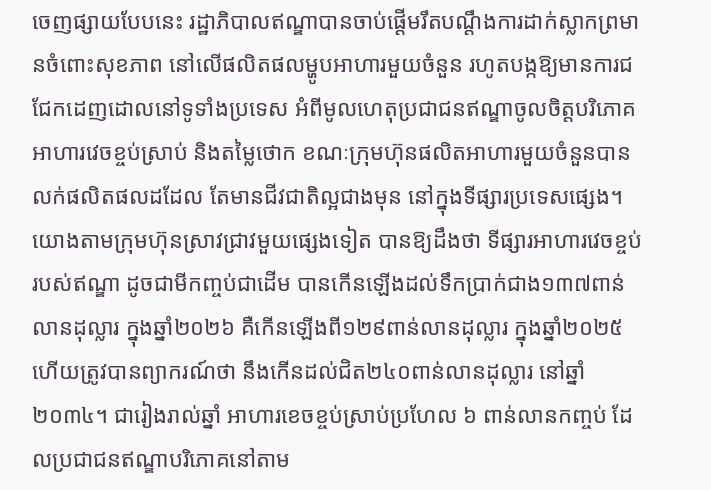ចេញផ្សាយបែបនេះ រដ្ឋាភិបាលឥណ្ឌាបានចាប់ផ្តើមរឹតបណ្ដឹងការដាក់ស្លាកព្រមានចំពោះសុខភាព នៅលើផលិតផលម្ហូបអាហារមួយចំនួន រហូតបង្កឱ្យមានការជជែកដេញដោលនៅទូទាំងប្រទេស អំពីមូលហេតុប្រជាជនឥណ្ឌាចូលចិត្តបរិភោគអាហារវេចខ្ចប់ស្រាប់ និងតម្លៃថោក ខណៈក្រុមហ៊ុនផលិតអាហារមួយចំនួនបានលក់ផលិតផលដដែល តែមានជីវជាតិល្អជាងមុន នៅក្នុងទីផ្សារប្រទេសផ្សេង។ យោងតាមក្រុមហ៊ុនស្រាវជ្រាវមួយផ្សេងទៀត បានឱ្យដឹងថា ទីផ្សារអាហារវេចខ្ចប់របស់ឥណ្ឌា ដូចជាមីកញ្ចប់ជាដើម បានកើនឡើងដល់ទឹកប្រាក់ជាង១៣៧ពាន់លានដុល្លារ ក្នុងឆ្នាំ២០២៦ គឺកើនឡើងពី១២៩ពាន់លានដុល្លារ ក្នុងឆ្នាំ២០២៥ ហើយត្រូវបានព្យាករណ៍ថា នឹងកើនដល់ជិត២៤០ពាន់លានដុល្លារ នៅឆ្នាំ២០៣៤។ ជារៀងរាល់ឆ្នាំ អាហារខេចខ្ចប់ស្រាប់ប្រហែល ៦ ពាន់លានកញ្ចប់ ដែលប្រជាជនឥណ្ឌាបរិភោគនៅតាម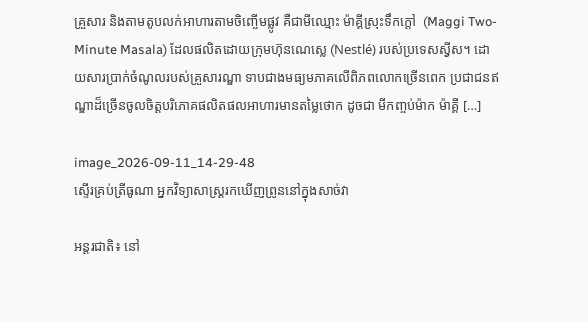គ្រួសារ និងតាមតូបលក់អាហារតាមចិញ្ចើមផ្លូវ គឺជាមីឈ្មោះ ម៉ាគ្គីស្រុះទឹកក្តៅ  (Maggi Two-Minute Masala) ដែលផលិតដោយក្រុមហ៊ុនណេស្លេ (Nestlé) របស់ប្រទេសស្វីស។ ដោយសារប្រាក់ចំណូលរបស់គ្រួសារណ្ឌា ទាបជាងមធ្យមភាគលើពិភពលោកច្រើនពេក ប្រជាជនឥណ្ឌាដ៏ច្រើនចូលចិត្តបរិភោគផលិតផលអាហារមានតម្លៃថោក ដូចជា មីកញ្ចប់ម៉ាក ម៉ាគ្គី […]

image_2026-09-11_14-29-48
ស្ទើរគ្រប់ត្រីធូណា អ្នកវិទ្យាសាស្ត្ររកឃើញព្រូននៅក្នុងសាច់វា

អន្តរជាតិ៖ នៅ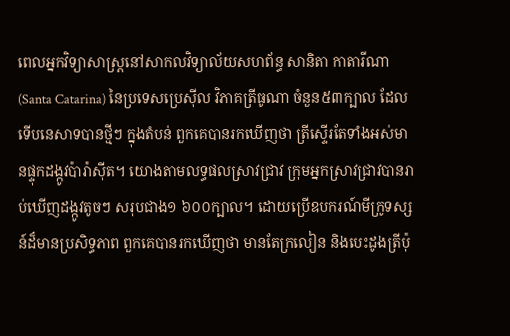ពេលអ្នកវិទ្យាសាស្ត្រនៅសាកលវិទ្យាល័យសហព័ន្ធ សានិតា កាតារីណា (Santa Catarina) នៃប្រទេសប្រេស៊ីល វិភាគត្រីធូណា ចំនួន៥៣ក្បាល ដែលទើបនេសាទបានថ្មីៗ ក្នុងតំបន់ ពួកគេបានរកឃើញថា ត្រីស្ទើរតែទាំងអស់មានផ្ទុកដង្កូវប៉ារ៉ាស៊ីត។ យោងតាមលទ្ធផលស្រាវជ្រាវ ក្រុមអ្នកស្រាវជ្រាវបានរាប់ឃើញដង្កូវតូចៗ សរុបជាង១ ៦០០ក្បាល។ ដោយប្រើឧបករណ៍មីក្រូទស្សន៍ដ៏មានប្រសិទ្ធភាព ពួកគេបានរកឃើញថា មានតែក្រលៀន និងបេះដូងត្រីប៉ុ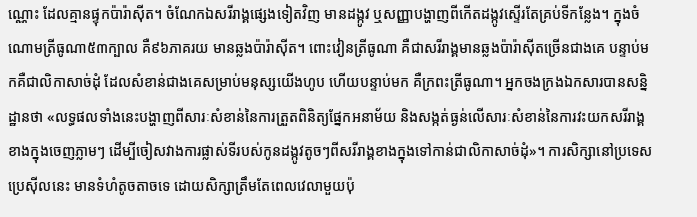ណ្ណោះ ដែលគ្មានផ្ទុកប៉ារ៉ាស៊ីត។ ចំណែកឯសរីរាង្គផ្សេងទៀតវិញ មានដង្កូវ ឬសញ្ញាបង្ហាញពីកើតដង្កូវស្ទើរតែគ្រប់ទីកន្លែង។ ក្នុងចំណោមត្រីធូណា៥៣ក្បាល គឺ៩៦ភាគរយ មានឆ្លងប៉ារ៉ាស៊ីត។ ពោះវៀនត្រីធូណា គឺជាសរីរាង្គមានឆ្លងប៉ារ៉ាស៊ីតច្រើនជាងគេ បន្ទាប់មកគឺជាលិកាសាច់ដុំ ដែលសំខាន់ជាងគេសម្រាប់មនុស្សយើងហូប ហើយបន្ទាប់មក គឺក្រពះត្រីធូណា។ អ្នកចងក្រងឯកសារបានសន្និដ្ឋានថា «លទ្ធផលទាំងនេះបង្ហាញពីសារៈសំខាន់នៃការត្រួតពិនិត្យផ្នែកអនាម័យ និងសង្កត់ធ្ងន់លើសារៈសំខាន់នៃការវះយកសរីរាង្គខាងក្នុងចេញភ្លាមៗ ដើម្បីចៀសវាងការផ្លាស់ទីរបស់កូនដង្កូវតូចៗពីសរីរាង្គខាងក្នុងទៅកាន់ជាលិកាសាច់ដុំ»។ ការសិក្សានៅប្រទេសប្រេស៊ីលនេះ មានទំហំតូចតាចទេ ដោយសិក្សាត្រឹមតែពេលវេលាមួយប៉ុ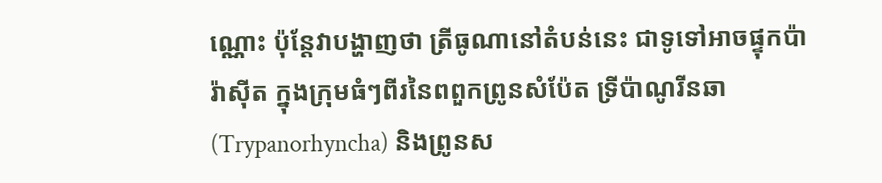ណ្ណោះ ប៉ុន្តែវាបង្ហាញថា ត្រីធូណានៅតំបន់នេះ ជាទូទៅអាចផ្ទុកប៉ារ៉ាស៊ីត ក្នុងក្រុមធំៗពីរនៃពពួកព្រូនសំប៉ែត ទ្រីប៉ាណូរីនឆា (Trypanorhyncha) និងព្រូនស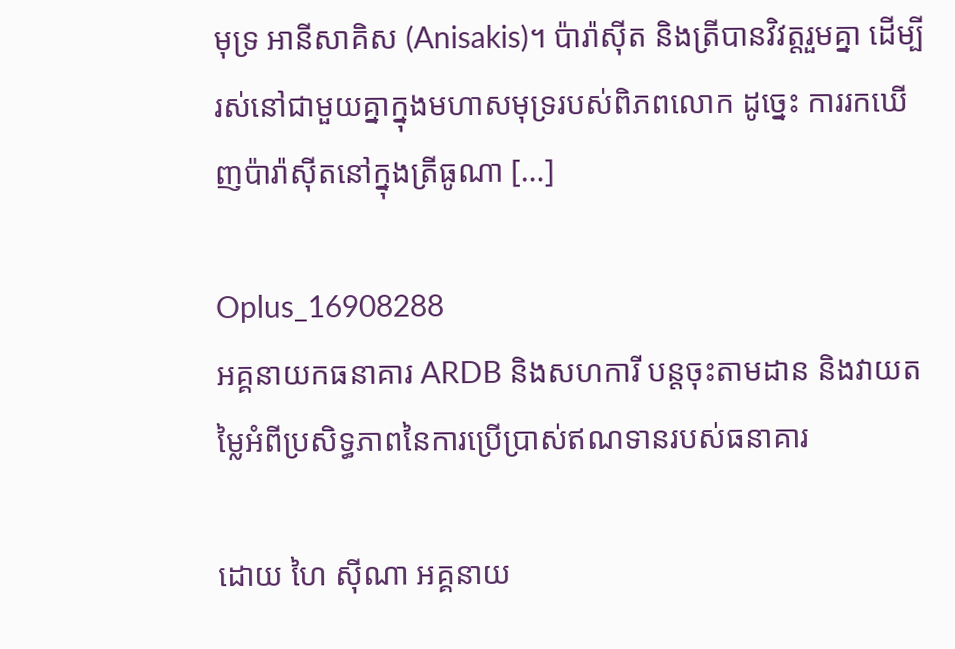មុទ្រ អានីសាគិស (Anisakis)។ ប៉ារ៉ាស៊ីត និងត្រីបានវិវត្តរួមគ្នា ដើម្បីរស់នៅជាមួយគ្នាក្នុងមហាសមុទ្ររបស់ពិភពលោក ដូច្នេះ ការរកឃើញប៉ារ៉ាស៊ីតនៅក្នុងត្រីធូណា […]

Oplus_16908288
អគ្គនាយកធនាគារ ARDB និងសហការី បន្តចុះតាមដាន និងវាយតម្លៃអំពីប្រសិទ្ធភាពនៃការប្រើប្រាស់ឥណទានរបស់ធនាគារ

ដោយ ហៃ ស៊ីណា អគ្គនាយ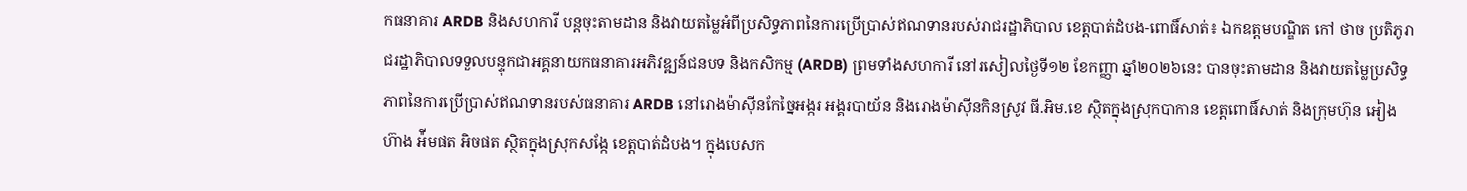កធនាគារ ARDB និងសហការី បន្តចុះតាមដាន និងវាយតម្លៃអំពីប្រសិទ្ធភាពនៃការប្រើប្រាស់ឥណទានរបស់រាជរដ្ឋាភិបាល ខេត្តបាត់ដំបង-ពោធិ៍សាត់៖ ឯកឧត្តមបណ្ឌិត កៅ ថាច ប្រតិភូរាជរដ្ឋាភិបាលទទួលបន្ទុកជាអគ្គនាយកធនាគារអភិវឌ្ឍន៍ជនបទ និងកសិកម្ម (ARDB) ព្រមទាំងសហការី នៅរសៀលថ្ងៃទី១២ ខែកញ្ញា ឆ្នាំ២០២៦នេះ បានចុះតាមដាន និងវាយតម្លៃប្រសិទ្ធភាពនៃការប្រើប្រាស់ឥណទានរបស់ធនាគារ ARDB នៅរោងម៉ាស៊ីនកែច្នៃអង្ករ អង្គរបាយ័ន និងរោងម៉ាស៊ីនកិនស្រូវ ធី.អិម.ខេ ស្ថិតក្នុងស្រុកបាកាន ខេត្តពោធិ៍សាត់ និងក្រុមហ៊ុន អៀង ហ៊ាង អ៉ីមផត អិចផត ស្ថិតក្នុងស្រុកសង្កែ ខេត្តបាត់ដំបង។ ក្នុងបេសក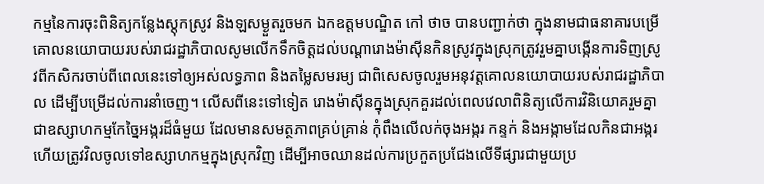កម្មនៃការចុះពិនិត្យកន្លែងស្តុកស្រូវ និងឡសម្ងួតរួចមក ឯកឧត្តមបណ្ឌិត កៅ ថាច បានបញ្ជាក់ថា ក្នុងនាមជាធនាគារបម្រើគោលនយោបាយរបស់រាជរដ្ឋាភិបាលសូមលើកទឹកចិត្តដល់បណ្តារោងម៉ាស៊ីនកិនស្រូវក្នុងស្រុកត្រូវរួមគ្នាបង្កើនការទិញស្រូវពីកសិករចាប់ពីពេលនេះទៅឲ្យអស់លទ្ធភាព និងតម្លៃសមរម្យ ជាពិសេសចូលរួមអនុវត្តគោលនយោបាយរបស់រាជរដ្ឋាភិបាល ដើម្បីបម្រើដល់ការនាំចេញ។ លើសពីនេះទៅទៀត រោងម៉ាស៊ីនក្នុងស្រុកគួរដល់ពេលវេលាពិនិត្យលើការវិនិយោគរួមគ្នាជាឧស្សាហកម្មកែច្នៃអង្ករដ៏ធំមួយ ដែលមានសមត្ថភាពគ្រប់គ្រាន់ កុំពឹងលើលក់ចុងអង្ករ កន្ទក់ និងអង្កាមដែលកិនជាអង្ករហើយត្រូវវិលចូលទៅឧស្សាហកម្មក្នុងស្រុកវិញ ដើម្បីអាចឈានដល់ការប្រកួតប្រជែងលើទីផ្សារជាមួយប្រ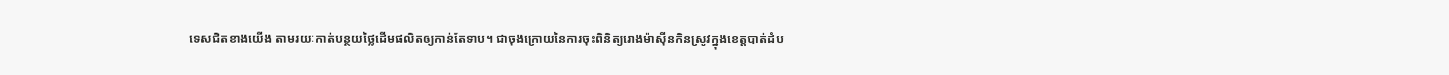ទេសជិតខាងយើង តាមរយៈកាត់បន្ថយថ្លៃដើមផលិតឲ្យកាន់តែទាប។ ជាចុងក្រោយនៃការចុះពិនិត្យរោងម៉ាស៊ីនកិនស្រូវក្នុងខេត្តបាត់ដំប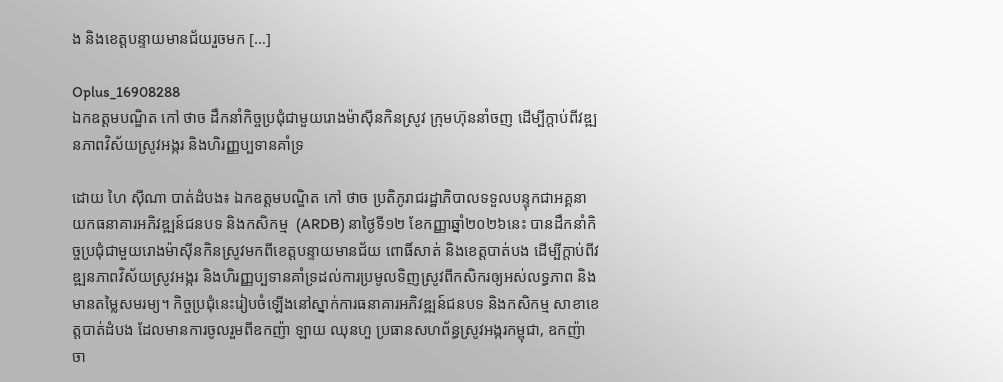ង និងខេត្តបន្ទាយមានជ័យរួចមក […]

Oplus_16908288
ឯកឧត្តមបណ្ឌិត កៅ ថាច ដឹកនាំកិច្ចប្រជុំជាមួយរោងម៉ាស៊ីនកិនស្រូវ ក្រុមហ៊ុននាំចញ ដើម្បីក្តាប់ពីវឌ្ឍនភាពវិស័យស្រូវអង្ករ និងហិរញ្ញប្បទានគាំទ្រ

ដោយ ហៃ ស៊ីណា បាត់ដំបង៖ ឯកឧត្តមបណ្ឌិត កៅ ថាច ប្រតិភូរាជរដ្ឋាភិបាលទទួលបន្ទុកជាអគ្គនាយកធនាគារអភិវឌ្ឍន៍ជនបទ និងកសិកម្ម  (ARDB) នាថ្ងៃទី១២ ខែកញ្ញាឆ្នាំ២០២៦នេះ បានដឹកនាំកិច្ចប្រជុំជាមួយរោងម៉ាស៊ីនកិនស្រូវមកពីខេត្តបន្ទាយមានជ័យ ពោធិ៍សាត់ និងខេត្តបាត់បង ដើម្បីក្តាប់ពីវឌ្ឍនភាពវិស័យស្រូវអង្ករ និងហិរញ្ញប្បទានគាំទ្រដល់ការប្រមូលទិញស្រូវពីកសិករឲ្យអស់លទ្ធភាព និងមានតម្លៃសមរម្យ។ កិច្ចប្រជុំនេះរៀបចំឡើងនៅស្នាក់ការធនាគារអភិវឌ្ឍន៍ជនបទ និងកសិកម្ម សាខាខេត្តបាត់ដំបង ដែលមានការចូលរួមពីឧកញ៉ា ឡាយ ឈុនហួ ប្រធានសហព័ន្ធស្រូវអង្ករកម្ពុជា, ឧកញ៉ា ចា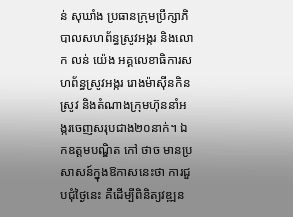ន់ សុឃាំង ប្រធានក្រុមប្រឹក្សាភិបាលសហព័ន្ធស្រូវអង្ករ និងលោក លន់ យ៉េង អគ្គលេខាធិការសហព័ន្ធស្រូវអង្ករ រោងម៉ាស៊ីនកិនស្រូវ និងតំណាងក្រុមហ៊ុននាំអង្ករចេញសរុបជាង២០នាក់។ ឯកឧត្តមបណ្ឌិត កៅ ថាច មានប្រសាសន៍ក្នុងឱកាសនេះថា ការជួបជុំថ្ងៃនេះ គឺដើម្បីពិនិត្យវឌ្ឍន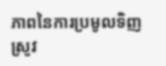ភាពនៃការប្រមូលទិញស្រូវ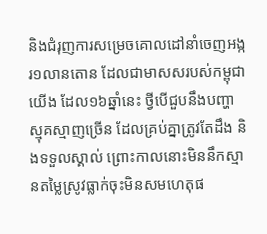និងជំរុញការសម្រេចគោលដៅនាំចេញអង្ករ១លានតោន ដែលជាមាសសរបស់កម្ពុជាយើង ដែល១៦ឆ្នាំនេះ ថ្វីបើជួបនឹងបញ្ហាស្មុគស្មាញច្រើន ដែលគ្រប់គ្នាត្រូវតែដឹង និងទទួលស្គាល់ ព្រោះកាលនោះមិននឹកស្មានតម្លៃស្រូវធ្លាក់ចុះមិនសមហេតុផ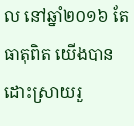ល នៅឆ្នាំ២០១៦ តែធាតុពិត យើងបានដោះស្រាយរួ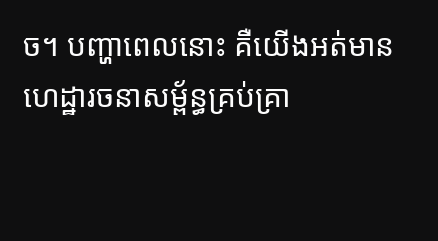ច។ បញ្ហាពេលនោះ គឺយើងអត់មានហេដ្ឋារចនាសម្ព័ន្ធគ្រប់គ្រា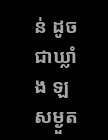ន់ ដូចជាឃ្លាំង ឡសម្ងួត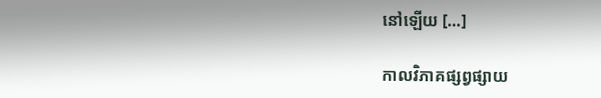នៅឡើយ […]

កាលវិភាគផ្សព្វផ្សាយ